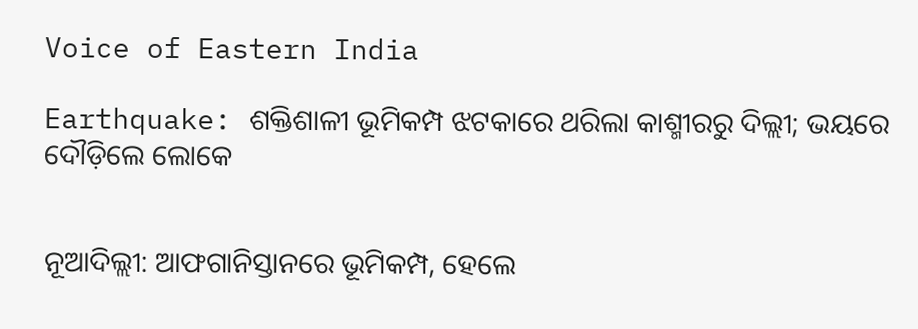Voice of Eastern India

Earthquake: ଶକ୍ତିଶାଳୀ ଭୂମିକମ୍ପ ଝଟକାରେ ଥରିଲା କାଶ୍ମୀରରୁ ଦିଲ୍ଲୀ; ଭୟରେ ଦୌଡ଼ିଲେ ଲୋକେ


ନୂଆଦିଲ୍ଲୀ: ଆଫଗାନିସ୍ତାନରେ ଭୂମିକମ୍ପ, ହେଲେ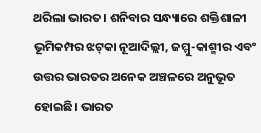ଥରିଲା ଭାରତ। ଶନିବାର ସନ୍ଧ୍ୟାରେ ଶକ୍ତିଶାଳୀ ଭୂମିକମ୍ପର ଝଟ୍‌କା ନୂଆଦିଲ୍ଲୀ, ଜମ୍ମୁ-କାଶ୍ମୀର ଏବଂ ଉତ୍ତର ଭାରତର ଅନେକ ଅଞ୍ଚଳରେ ଅନୁଭୂତ ହୋଇଛି। ଭାରତ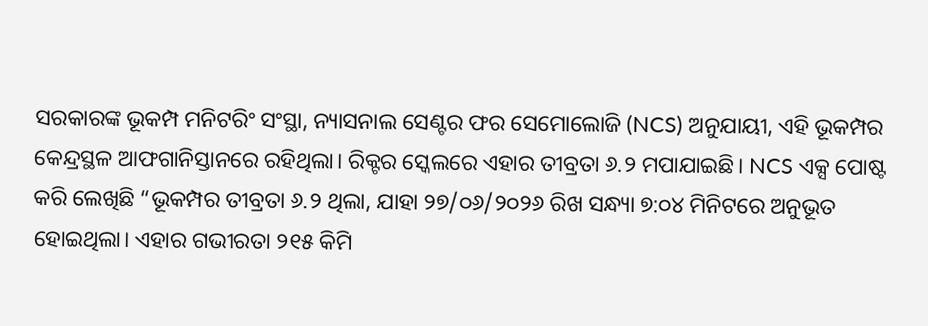ସରକାରଙ୍କ ଭୂକମ୍ପ ମନିଟରିଂ ସଂସ୍ଥା, ନ୍ୟାସନାଲ ସେଣ୍ଟର ଫର ସେମୋଲୋଜି (NCS) ଅନୁଯାୟୀ, ଏହି ଭୂକମ୍ପର କେନ୍ଦ୍ରସ୍ଥଳ ଆଫଗାନିସ୍ତାନରେ ରହିଥିଲା। ରିକ୍ଟର ସ୍କେଲରେ ଏହାର ତୀବ୍ରତା ୬.୨ ମପାଯାଇଛି। NCS ଏକ୍ସ ପୋଷ୍ଟ କରି ଲେଖିଛି “ଭୂକମ୍ପର ତୀବ୍ରତା ୬.୨ ଥିଲା, ଯାହା ୨୭/୦୬/୨୦୨୬ ରିଖ ସନ୍ଧ୍ୟା ୭:୦୪ ମିନିଟରେ ଅନୁଭୂତ ହୋଇଥିଲା। ଏହାର ଗଭୀରତା ୨୧୫ କିମି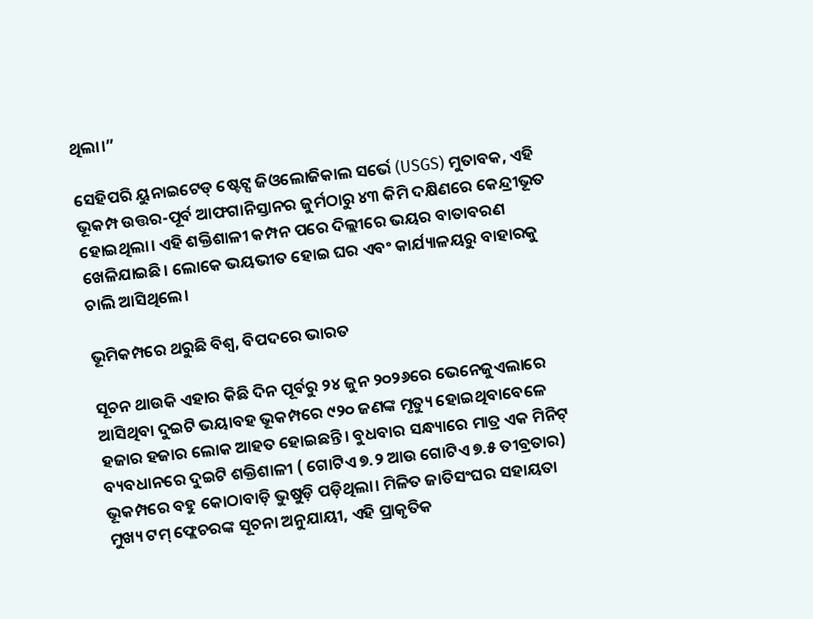ଥିଲା।”

ସେହିପରି ୟୁନାଇଟେଡ୍ ଷ୍ଟେଟ୍ସ ଜିଓଲୋଜିକାଲ ସର୍ଭେ (USGS) ମୁତାବକ, ଏହି ଭୂକମ୍ପ ଉତ୍ତର-ପୂର୍ବ ଆଫଗାନିସ୍ତାନର ଜୁର୍ମଠାରୁ ୪୩ କିମି ଦକ୍ଷିଣରେ କେନ୍ଦ୍ରୀଭୂତ ହୋଇଥିଲା। ଏହି ଶକ୍ତିଶାଳୀ କମ୍ପନ ପରେ ଦିଲ୍ଲୀରେ ଭୟର ବାତାବରଣ ଖେଳିଯାଇଛି। ଲୋକେ ଭୟଭୀତ ହୋଇ ଘର ଏବଂ କାର୍ଯ୍ୟାଳୟରୁ ବାହାରକୁ ଚାଲି ଆସିଥିଲେ।

ଭୂମିକମ୍ପରେ ଥରୁଛି ବିଶ୍ୱ, ବିପଦରେ ଭାରତ

ସୂଚନ ଥାଉକି ଏହାର କିଛି ଦିନ ପୂର୍ବରୁ ୨୪ ଜୁନ ୨୦୨୬ରେ ଭେନେଜୁଏଲାରେ ଆସିଥିବା ଦୁଇଟି ଭୟାବହ ଭୂକମ୍ପରେ ୯୨୦ ଜଣଙ୍କ ମୃତ୍ୟୁ ହୋଇଥିବାବେଳେ ହଜାର ହଜାର ଲୋକ ଆହତ ହୋଇଛନ୍ତି। ବୁଧବାର ସନ୍ଧ୍ୟାରେ ମାତ୍ର ଏକ ମିନିଟ୍ ବ୍ୟବଧାନରେ ଦୁଇଟି ଶକ୍ତିଶାଳୀ ( ଗୋଟିଏ ୭.୨ ଆଉ ଗୋଟିଏ ୭.୫ ତୀବ୍ରତାର) ଭୂକମ୍ପରେ ବହୁ କୋଠାବାଡ଼ି ଭୁଷୁଡ଼ି ପଡ଼ିଥିଲା। ମିଳିତ ଜାତିସଂଘର ସହାୟତା ମୁଖ୍ୟ ଟମ୍ ଫ୍ଲେଚରଙ୍କ ସୂଚନା ଅନୁଯାୟୀ, ଏହି ପ୍ରାକୃତିକ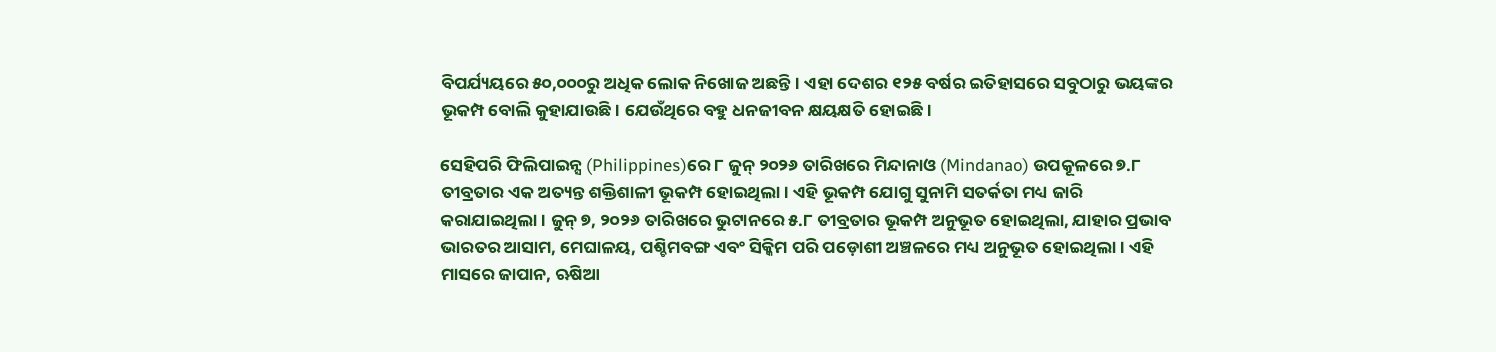ବିପର୍ଯ୍ୟୟରେ ୫୦,୦୦୦ରୁ ଅଧିକ ଲୋକ ନିଖୋଜ ଅଛନ୍ତି। ଏହା ଦେଶର ୧୨୫ ବର୍ଷର ଇତିହାସରେ ସବୁଠାରୁ ଭୟଙ୍କର ଭୂକମ୍ପ ବୋଲି କୁହାଯାଉଛି। ଯେଉଁଥିରେ ବହୁ ଧନଜୀବନ କ୍ଷୟକ୍ଷତି ହୋଇଛି।

ସେହିପରି ଫିଲିପାଇନ୍ସ (Philippines)ରେ ୮ ଜୁନ୍ ୨୦୨୬ ତାରିଖରେ ମିନ୍ଦାନାଓ (Mindanao) ଉପକୂଳରେ ୭.୮ ତୀବ୍ରତାର ଏକ ଅତ୍ୟନ୍ତ ଶକ୍ତିଶାଳୀ ଭୂକମ୍ପ ହୋଇଥିଲା। ଏହି ଭୂକମ୍ପ ଯୋଗୁ ସୁନାମି ସତର୍କତା ମଧ୍ୟ ଜାରି କରାଯାଇଥିଲା। ଜୁନ୍ ୭, ୨୦୨୬ ତାରିଖରେ ଭୁଟାନରେ ୫.୮ ତୀବ୍ରତାର ଭୂକମ୍ପ ଅନୁଭୂତ ହୋଇଥିଲା, ଯାହାର ପ୍ରଭାବ ଭାରତର ଆସାମ, ମେଘାଳୟ, ପଶ୍ଚିମବଙ୍ଗ ଏବଂ ସିକ୍କିମ ପରି ପଡ଼ୋଶୀ ଅଞ୍ଚଳରେ ମଧ୍ୟ ଅନୁଭୂତ ହୋଇଥିଲା। ଏହି ମାସରେ ଜାପାନ, ଋଷିଆ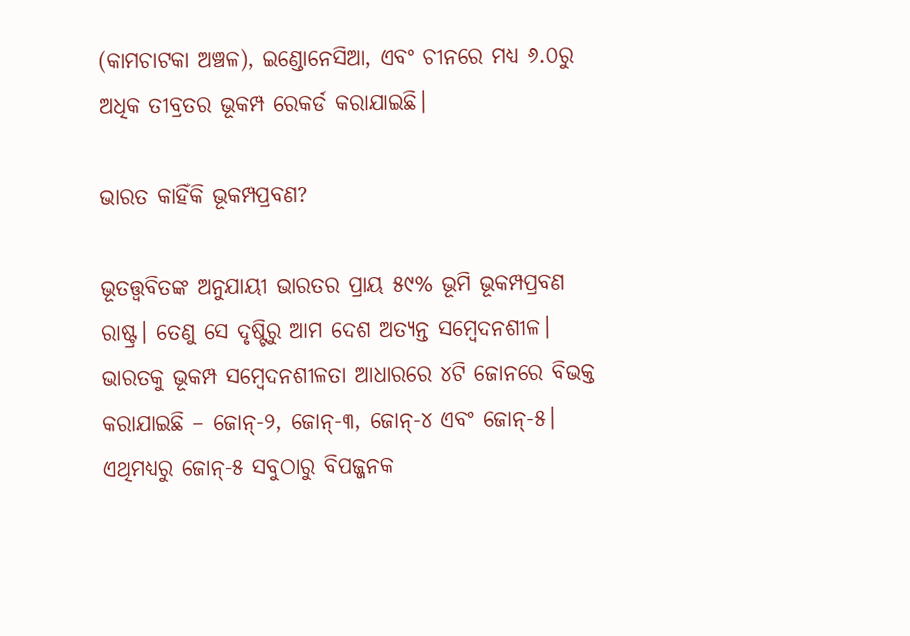(କାମଚାଟକା ଅଞ୍ଚଳ), ଇଣ୍ଡୋନେସିଆ, ଏବଂ ଚୀନରେ ମଧ୍ୟ ୬.୦ରୁ ଅଧିକ ତୀବ୍ରତର ଭୂକମ୍ପ ରେକର୍ଡ କରାଯାଇଛି।

ଭାରତ କାହିଁକି ଭୂକମ୍ପପ୍ରବଣ?

ଭୂତତ୍ତ୍ୱବିତଙ୍କ ଅନୁଯାୟୀ ଭାରତର ପ୍ରାୟ ୫୯% ଭୂମି ଭୂକମ୍ପପ୍ରବଣ ରାଷ୍ଟ୍ର। ତେଣୁ ସେ ଦୃଷ୍ଟିରୁ ଆମ ଦେଶ ଅତ୍ୟନ୍ତ ସମ୍ବେଦନଶୀଳ। ଭାରତକୁ ଭୂକମ୍ପ ସମ୍ବେଦନଶୀଳତା ଆଧାରରେ ୪ଟି ଜୋନରେ ବିଭକ୍ତ କରାଯାଇଛି – ଜୋନ୍-୨, ଜୋନ୍-୩, ଜୋନ୍-୪ ଏବଂ ଜୋନ୍-୫। ଏଥିମଧ୍ୟରୁ ଜୋନ୍-୫ ସବୁଠାରୁ ବିପଜ୍ଜନକ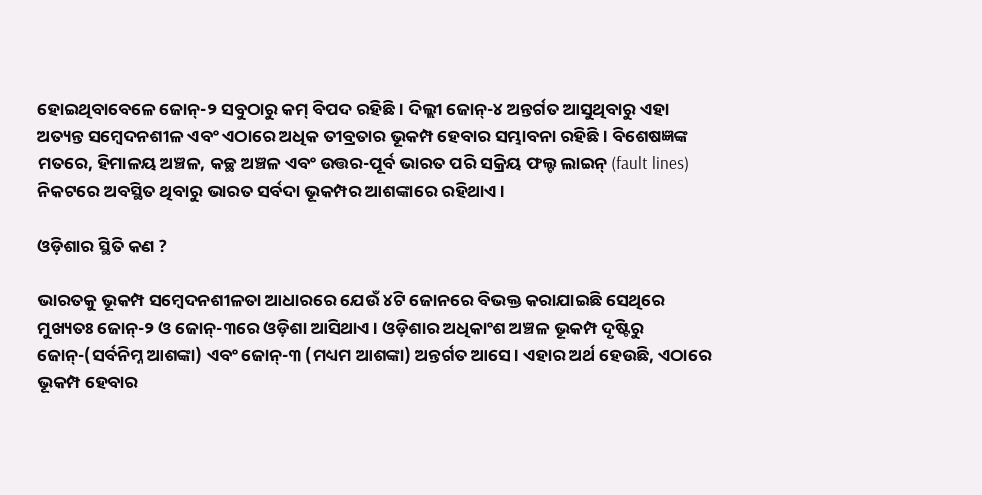ହୋଇଥିବାବେଳେ ଜୋନ୍-୨ ସବୁଠାରୁ କମ୍ ବିପଦ ରହିଛି। ଦିଲ୍ଲୀ ଜୋନ୍-୪ ଅନ୍ତର୍ଗତ ଆସୁଥିବାରୁ ଏହା ଅତ୍ୟନ୍ତ ସମ୍ବେଦନଶୀଳ ଏବଂ ଏଠାରେ ଅଧିକ ତୀବ୍ରତାର ଭୂକମ୍ପ ହେବାର ସମ୍ଭାବନା ରହିଛି । ବିଶେଷଜ୍ଞଙ୍କ ମତରେ, ହିମାଳୟ ଅଞ୍ଚଳ, କଚ୍ଛ ଅଞ୍ଚଳ ଏବଂ ଉତ୍ତର-ପୂର୍ବ ଭାରତ ପରି ସକ୍ରିୟ ଫଲ୍ଟ ଲାଇନ୍ (fault lines) ନିକଟରେ ଅବସ୍ଥିତ ଥିବାରୁ ଭାରତ ସର୍ବଦା ଭୂକମ୍ପର ଆଶଙ୍କାରେ ରହିଥାଏ।

ଓଡ଼ିଶାର ସ୍ଥିତି କଣ ?

ଭାରତକୁ ଭୂକମ୍ପ ସମ୍ବେଦନଶୀଳତା ଆଧାରରେ ଯେଉଁ ୪ଟି ଜୋନରେ ବିଭକ୍ତ କରାଯାଇଛି ସେଥିରେ ମୁଖ୍ୟତଃ ଜୋନ୍-୨ ଓ ଜୋନ୍-୩ରେ ଓଡ଼ିଶା ଆସିଥାଏ। ଓଡ଼ିଶାର ଅଧିକାଂଶ ଅଞ୍ଚଳ ଭୂକମ୍ପ ଦୃଷ୍ଟିରୁ ଜୋନ୍-(ସର୍ବନିମ୍ନ ଆଶଙ୍କା) ଏବଂ ଜୋନ୍-୩ (ମଧ୍ୟମ ଆଶଙ୍କା) ଅନ୍ତର୍ଗତ ଆସେ। ଏହାର ଅର୍ଥ ହେଉଛି, ଏଠାରେ ଭୂକମ୍ପ ହେବାର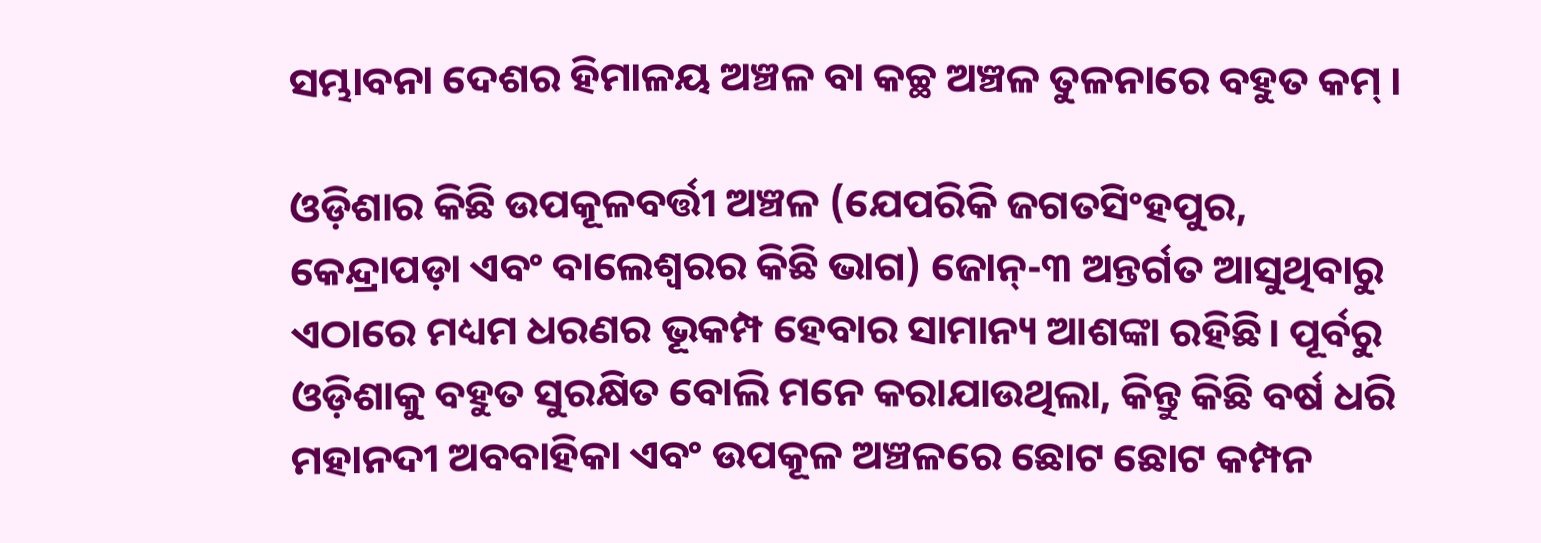ସମ୍ଭାବନା ଦେଶର ହିମାଳୟ ଅଞ୍ଚଳ ବା କଚ୍ଛ ଅଞ୍ଚଳ ତୁଳନାରେ ବହୁତ କମ୍ ।

ଓଡ଼ିଶାର କିଛି ଉପକୂଳବର୍ତ୍ତୀ ଅଞ୍ଚଳ (ଯେପରିକି ଜଗତସିଂହପୁର, କେନ୍ଦ୍ରାପଡ଼ା ଏବଂ ବାଲେଶ୍ୱରର କିଛି ଭାଗ) ଜୋନ୍-୩ ଅନ୍ତର୍ଗତ ଆସୁଥିବାରୁ ଏଠାରେ ମଧ୍ୟମ ଧରଣର ଭୂକମ୍ପ ହେବାର ସାମାନ୍ୟ ଆଶଙ୍କା ରହିଛି। ପୂର୍ବରୁ ଓଡ଼ିଶାକୁ ବହୁତ ସୁରକ୍ଷିତ ବୋଲି ମନେ କରାଯାଉଥିଲା, କିନ୍ତୁ କିଛି ବର୍ଷ ଧରି ମହାନଦୀ ଅବବାହିକା ଏବଂ ଉପକୂଳ ଅଞ୍ଚଳରେ ଛୋଟ ଛୋଟ କମ୍ପନ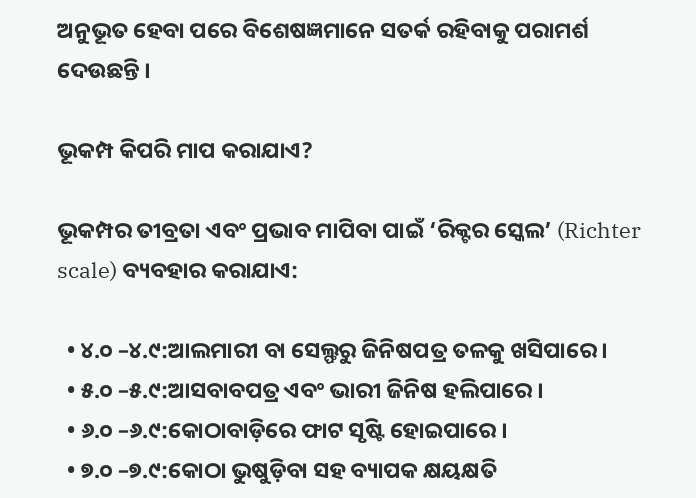ଅନୁଭୂତ ହେବା ପରେ ବିଶେଷଜ୍ଞମାନେ ସତର୍କ ରହିବାକୁ ପରାମର୍ଶ ଦେଉଛନ୍ତି ।

ଭୂକମ୍ପ କିପରି ମାପ କରାଯାଏ?

ଭୂକମ୍ପର ତୀବ୍ରତା ଏବଂ ପ୍ରଭାବ ମାପିବା ପାଇଁ ‘ରିକ୍ଟର ସ୍କେଲ’ (Richter scale) ବ୍ୟବହାର କରାଯାଏ:

  • ୪.୦ –୪.୯:ଆଲମାରୀ ବା ସେଲ୍ଫରୁ ଜିନିଷପତ୍ର ତଳକୁ ଖସିପାରେ ।
  • ୫.୦ –୫.୯:ଆସବାବପତ୍ର ଏବଂ ଭାରୀ ଜିନିଷ ହଲିପାରେ ।
  • ୬.୦ –୬.୯:କୋଠାବାଡ଼ିରେ ଫାଟ ସୃଷ୍ଟି ହୋଇପାରେ ।
  • ୭.୦ –୭.୯:କୋଠା ଭୁଷୁଡ଼ିବା ସହ ବ୍ୟାପକ କ୍ଷୟକ୍ଷତି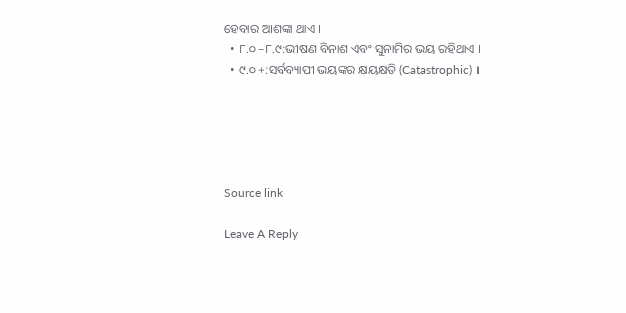ହେବାର ଆଶଙ୍କା ଥାଏ ।
  • ୮.୦ –୮.୯:ଭୀଷଣ ବିନାଶ ଏବଂ ସୁନାମିର ଭୟ ରହିଥାଏ ।
  • ୯.୦ +:ସର୍ବବ୍ୟାପୀ ଭୟଙ୍କର କ୍ଷୟକ୍ଷତି (Catastrophic) ।





Source link

Leave A Reply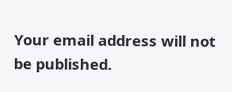Your email address will not be published.